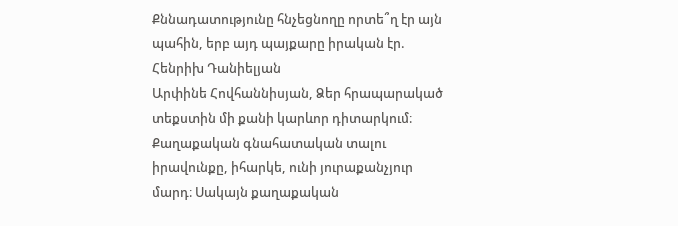Քննադատությունը հնչեցնողը որտե՞ղ էր այն պահին, երբ այդ պայքարը իրական էր. Հենրիխ Դանիելյան
Արփինե Հովհաննիսյան, Ձեր հրապարակած տեքստին մի քանի կարևոր դիտարկում։
Քաղաքական գնահատական տալու իրավունքը, իհարկե, ունի յուրաքանչյուր մարդ։ Սակայն քաղաքական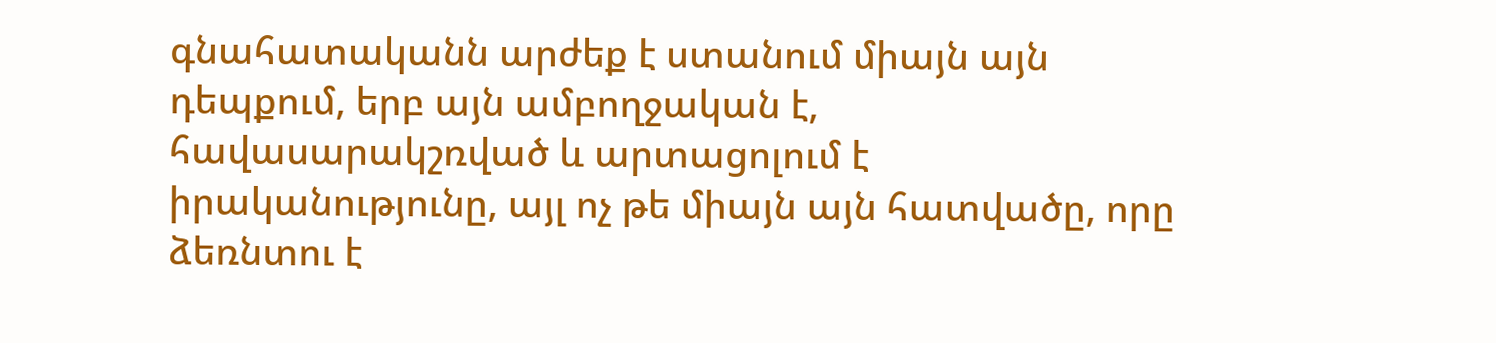գնահատականն արժեք է ստանում միայն այն դեպքում, երբ այն ամբողջական է, հավասարակշռված և արտացոլում է իրականությունը, այլ ոչ թե միայն այն հատվածը, որը ձեռնտու է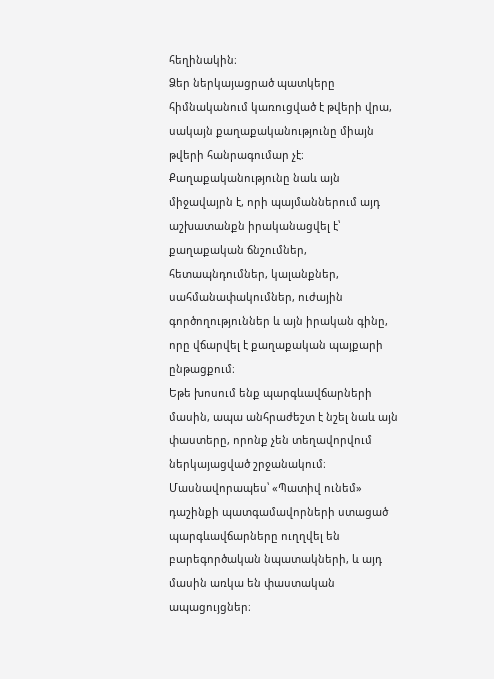հեղինակին։
Ձեր ներկայացրած պատկերը հիմնականում կառուցված է թվերի վրա, սակայն քաղաքականությունը միայն թվերի հանրագումար չէ։ Քաղաքականությունը նաև այն միջավայրն է, որի պայմաններում այդ աշխատանքն իրականացվել է՝ քաղաքական ճնշումներ, հետապնդումներ, կալանքներ, սահմանափակումներ, ուժային գործողություններ և այն իրական գինը, որը վճարվել է քաղաքական պայքարի ընթացքում։
Եթե խոսում ենք պարգևավճարների մասին, ապա անհրաժեշտ է նշել նաև այն փաստերը, որոնք չեն տեղավորվում ներկայացված շրջանակում։ Մասնավորապես՝ «Պատիվ ունեմ» դաշինքի պատգամավորների ստացած պարգևավճարները ուղղվել են բարեգործական նպատակների, և այդ մասին առկա են փաստական ապացույցներ։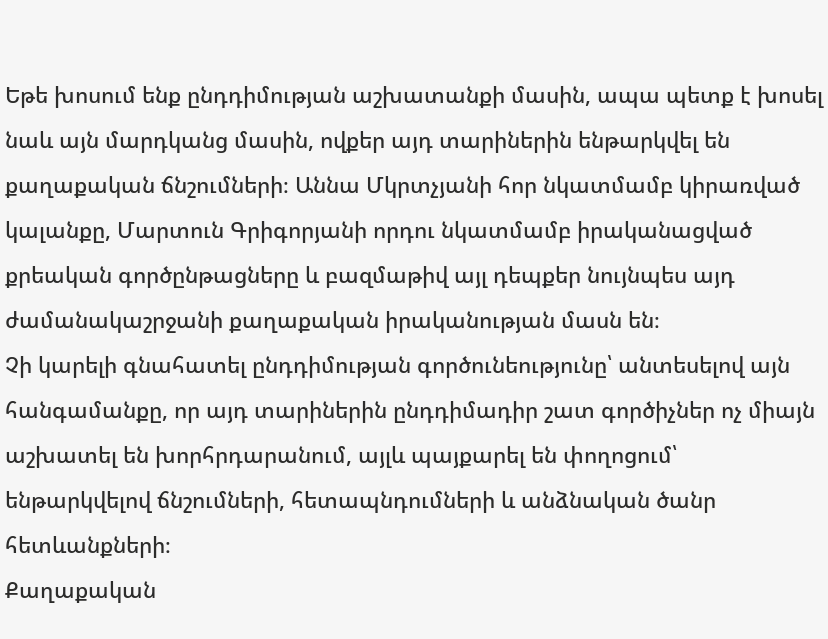Եթե խոսում ենք ընդդիմության աշխատանքի մասին, ապա պետք է խոսել նաև այն մարդկանց մասին, ովքեր այդ տարիներին ենթարկվել են քաղաքական ճնշումների։ Աննա Մկրտչյանի հոր նկատմամբ կիրառված կալանքը, Մարտուն Գրիգորյանի որդու նկատմամբ իրականացված քրեական գործընթացները և բազմաթիվ այլ դեպքեր նույնպես այդ ժամանակաշրջանի քաղաքական իրականության մասն են։
Չի կարելի գնահատել ընդդիմության գործունեությունը՝ անտեսելով այն հանգամանքը, որ այդ տարիներին ընդդիմադիր շատ գործիչներ ոչ միայն աշխատել են խորհրդարանում, այլև պայքարել են փողոցում՝ ենթարկվելով ճնշումների, հետապնդումների և անձնական ծանր հետևանքների։
Քաղաքական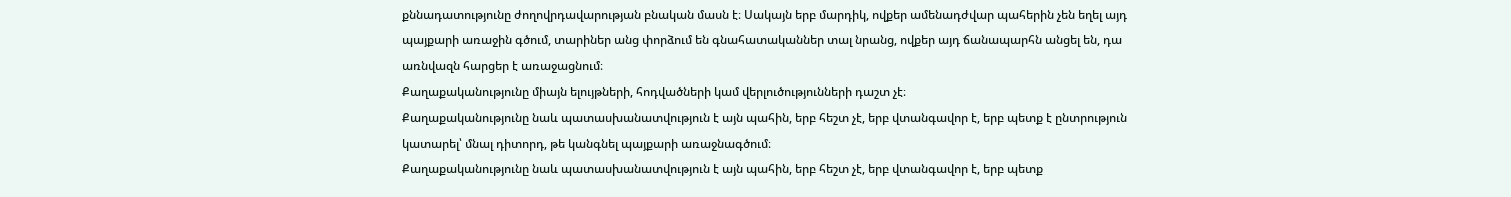քննադատությունը ժողովրդավարության բնական մասն է։ Սակայն երբ մարդիկ, ովքեր ամենադժվար պահերին չեն եղել այդ պայքարի առաջին գծում, տարիներ անց փորձում են գնահատականներ տալ նրանց, ովքեր այդ ճանապարհն անցել են, դա առնվազն հարցեր է առաջացնում։
Քաղաքականությունը միայն ելույթների, հոդվածների կամ վերլուծությունների դաշտ չէ։
Քաղաքականությունը նաև պատասխանատվություն է այն պահին, երբ հեշտ չէ, երբ վտանգավոր է, երբ պետք է ընտրություն կատարել՝ մնալ դիտորդ, թե կանգնել պայքարի առաջնագծում։
Քաղաքականությունը նաև պատասխանատվություն է այն պահին, երբ հեշտ չէ, երբ վտանգավոր է, երբ պետք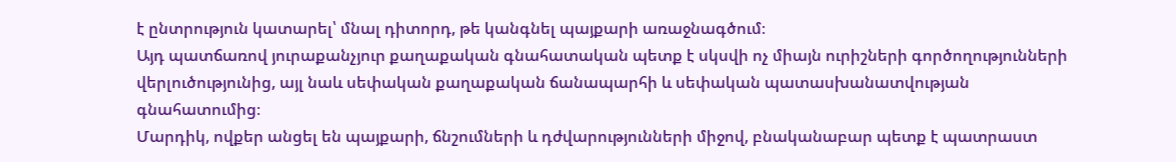է ընտրություն կատարել՝ մնալ դիտորդ, թե կանգնել պայքարի առաջնագծում։
Այդ պատճառով յուրաքանչյուր քաղաքական գնահատական պետք է սկսվի ոչ միայն ուրիշների գործողությունների վերլուծությունից, այլ նաև սեփական քաղաքական ճանապարհի և սեփական պատասխանատվության գնահատումից։
Մարդիկ, ովքեր անցել են պայքարի, ճնշումների և դժվարությունների միջով, բնականաբար պետք է պատրաստ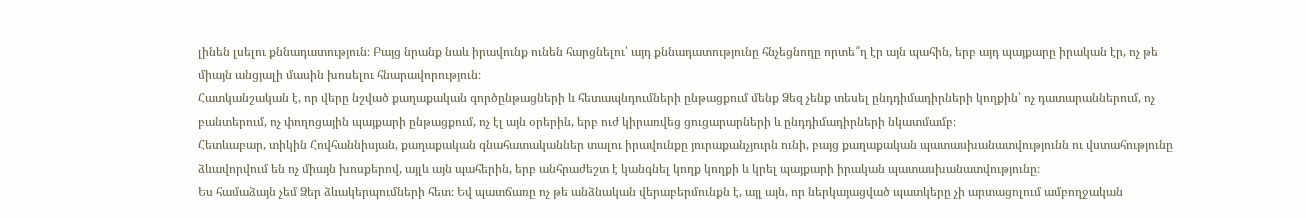լինեն լսելու քննադատություն։ Բայց նրանք նաև իրավունք ունեն հարցնելու՝ այդ քննադատությունը հնչեցնողը որտե՞ղ էր այն պահին, երբ այդ պայքարը իրական էր, ոչ թե միայն անցյալի մասին խոսելու հնարավորություն։
Հատկանշական է, որ վերը նշված քաղաքական գործընթացների և հետապնդումների ընթացքում մենք Ձեզ չենք տեսել ընդդիմադիրների կողքին՝ ոչ դատարաններում, ոչ բանտերում, ոչ փողոցային պայքարի ընթացքում, ոչ էլ այն օրերին, երբ ուժ կիրառվեց ցուցարարների և ընդդիմադիրների նկատմամբ։
Հետևաբար, տիկին Հովհաննիսյան, քաղաքական գնահատականներ տալու իրավունքը յուրաքանչյուրն ունի, բայց քաղաքական պատասխանատվությունն ու վստահությունը ձևավորվում են ոչ միայն խոսքերով, այլև այն պահերին, երբ անհրաժեշտ է կանգնել կողք կողքի և կրել պայքարի իրական պատասխանատվությունը։
Ես համաձայն չեմ Ձեր ձևակերպումների հետ։ Եվ պատճառը ոչ թե անձնական վերաբերմունքն է, այլ այն, որ ներկայացված պատկերը չի արտացոլում ամբողջական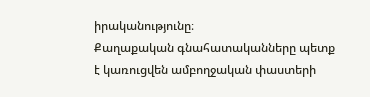իրականությունը։
Քաղաքական գնահատականները պետք է կառուցվեն ամբողջական փաստերի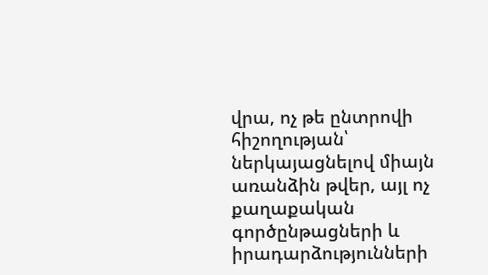վրա, ոչ թե ընտրովի հիշողության՝ ներկայացնելով միայն առանձին թվեր, այլ ոչ քաղաքական գործընթացների և իրադարձությունների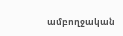ամբողջական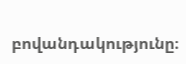բովանդակությունը։